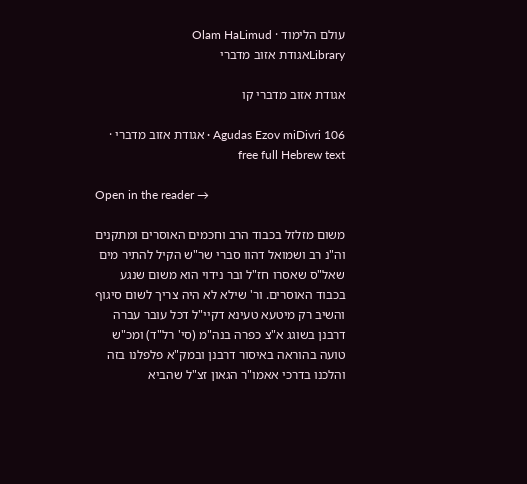עולם הלימוד · Olam HaLimud
Libraryאגודת אזוב מדברי

אגודת אזוב מדברי קו

Agudas Ezov miDivri 106 · אגודת אזוב מדברי · free full Hebrew text

Open in the reader →

משום מזלזל בכבוד הרב וחכמים האוסרים ומתקנים וה"נ רב ושמואל דהוו סברי שר"ש הקיל להתיר מים שאל"ס שאסרו חז"ל ובר נידוי הוא משום שנגע בכבוד האוסרים. ור' שילא לא היה צריך לשום סיגוף והשיב רק מיטעא טעינא דקיי"ל דכל עובר עברה דרבנן בשוגג א"צ כפרה בנה"מ (סי' רל"ד) ומכ"ש טועה בהוראה באיסור דרבנן ובמק"א פלפלנו בזה והלכנו בדרכי אאמו"ר הגאון זצ"ל שהביא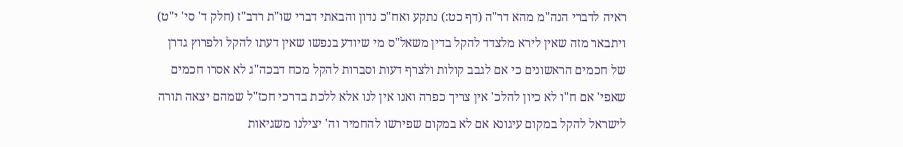ראיה לדברי הנה"מ מהא דר"ה (דף כט:) נתקע ואח"כ נדון והבאתי דברי שו"ת רדב"ז (חלק ד' סי' י"ט) ויתבאר מזה שאין לירא מלצדד להקל בדין משאל"ס מי שיודע בנפשו שאין דעתו להקל ולפרוץ גדרן של חכמים הראשונים כי אם לגבב קולות ולצרף דעות וסברות להקל מכח דבכה"ג לא אסרו חכמים שאפי' אם ח"ו לא כיון להלכ' אין צריך כפרה ואנו אין לנו אלא ללכת בדרכי חכז"ל שמהם יצאה תורה לישראל להקל במקום עיגונא אם לא במקום שפירשו להחמיר וה' יצילנו משגיאות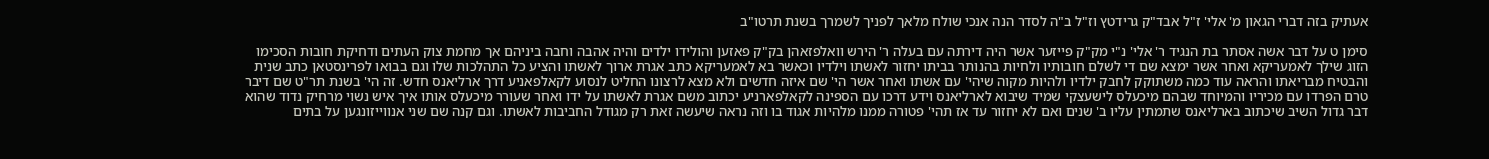אעתיק בזה דברי הגאון מ' אלי' ז"ל אבד"ק גרידטץ וז"ל ב"ה לסדר הנה אנכי שולח מלאך לפניך לשמרך בשנת תרטו"ב

סימן ט על דבר אשה אסתר בת הנגיד ר' אלי' נ"י מק"ק פייזער אשר היה דירתה עם בעלה ר' הירש וואלפזאהן בק"ק פאזען והולידו ילדים והיה אהבה וחבה ביניהם אך מחמת צוק העתים ודחיקת חובות הסכימו הזוג שילך לאמעריקא ואחר אשר ימצא שם די לשלם חובותיו ולחיות בהנותר בביתו יחזור לאשתו וילדיו וכאשר בא לאמעריקא כתב אגרת ארוך לאשתו והציע כל התהלכות שלו וגם בבואו לפרינסטאן כתב שנית והבטיח מבריאתו והראה עוד כמה משתוקק לחבק ילדיו ולהיות מקוה שיהי' עם אשתו ואחר אשר הי' שם איזה חדשים ולא מצא לרצונו החליט לנסוע לקאלפאניע דרך ארליאנס חדש. זה הי' בשנת תר"ט שם דיבר טרם הפרדו עם מכיריו והמיוחד שבהם מיכעלס לישעצקי שמיד שיבוא לארליאנס וידע דרכו עם הספינה לקאלפארניע יכתוב משם אגרת לאשתו על ידו ואחר שעורר מיכעלס אותו איך איש נשוי מרחיק נדוד שהוא דבר גדול השיב שיכתוב בארליאנס שתמתין עליו ב' שנים ואם לא יחזור עד אז תהי' פטורה ממנו מלהיות אגוד בו וזה נראה שיעשה זאת רק מגודל החביבות לאשתו. וגם קנה שם שני אנווייזונגען על בתים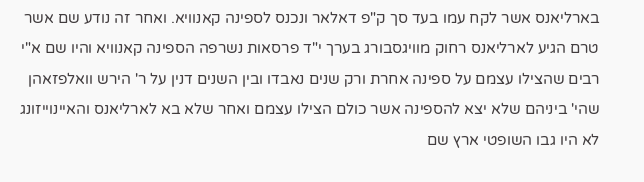בארליאנס אשר לקח עמו בעד סך ק"פ דאלאר ונכנס לספינה קאנוויא. ואחר זה נודע שם אשר טרם הגיע לארליאנס רחוק מוויגסבורג בערך י"ד פרסאות נשרפה הספינה קאנוויא והיו שם א"י רבים שהצילו עצמם על ספינה אחרת ורק שנים נאבדו ובין השנים דנין על ר' הירש וואלפזאהן שהי' ביניהם שלא יצא להספינה אשר כולם הצילו עצמם ואחר שלא בא לארליאנס והאיינוייזונג לא היו גבו השופטי ארץ שם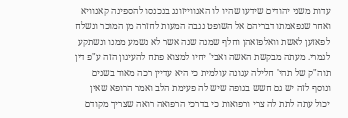עדות משני יהודים שידעו שהיו לו האנווייזונג בנכנסו להספינה קאנוויא ואחר שנפאמתו דבריהם אל השופט נגבה המעות לחזרה מן המוכר ונשלח לפאזען לאשת וואלפזאהן וחלף שמנה שנה אשר לא נשמע ממנו ונשתקע לגמרי. מעתה מבקשת האשה ואבי' יחיו למצוא פתח להעיגון הזה ע"פ דין תוה"ק של תהי' חלילה עגונה עולמית כי היא עדיין רכה מאוד בשנים ונוסף לזה יש גם חשש בגופה שיש לה פעימת הלב ואמר הרופא שאין יכול עתה לתת לה צרי ורפואות כי בדרכי הרפואה רואה שצריך מקודם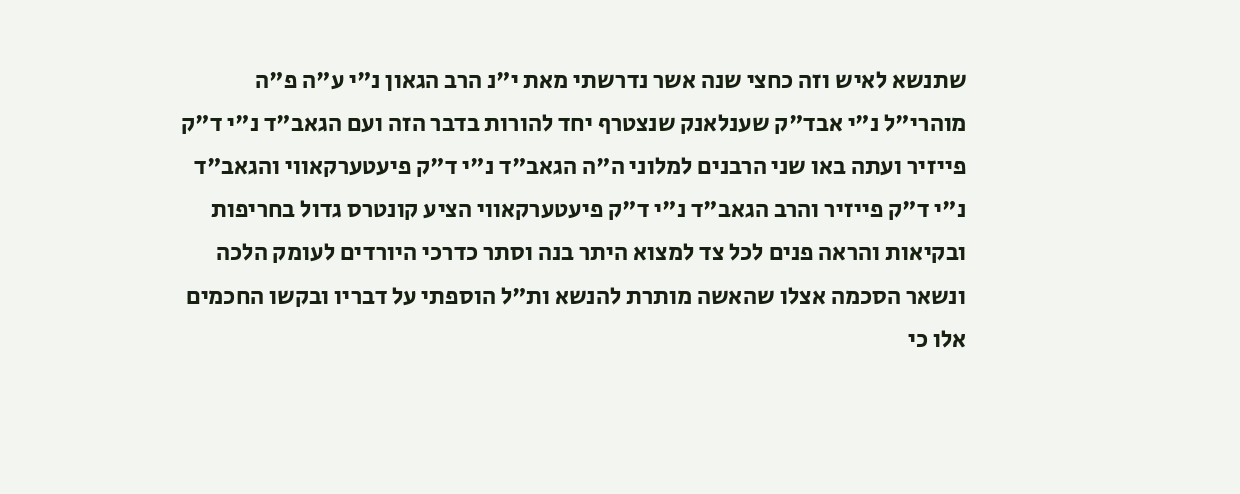שתנשא לאיש וזה כחצי שנה אשר נדרשתי מאת י"נ הרב הגאון נ"י ע"ה פ"ה מוהרי"ל נ"י אבד"ק שענלאנק שנצטרף יחד להורות בדבר הזה ועם הגאב"ד נ"י ד"ק פייזיר ועתה באו שני הרבנים למלוני ה"ה הגאב"ד נ"י ד"ק פיעטערקאווי והגאב"ד נ"י ד"ק פייזיר והרב הגאב"ד נ"י ד"ק פיעטערקאווי הציע קונטרס גדול בחריפות ובקיאות והראה פנים לכל צד למצוא היתר בנה וסתר כדרכי היורדים לעומק הלכה ונשאר הסכמה אצלו שהאשה מותרת להנשא ות"ל הוספתי על דבריו ובקשו החכמים אלו כי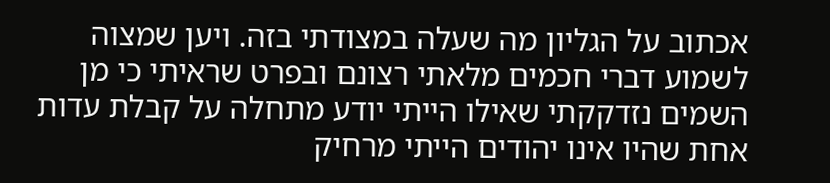אכתוב על הגליון מה שעלה במצודתי בזה. ויען שמצוה לשמוע דברי חכמים מלאתי רצונם ובפרט שראיתי כי מן השמים נזדקקתי שאילו הייתי יודע מתחלה על קבלת עדות אחת שהיו אינו יהודים הייתי מרחיק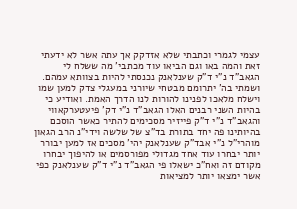עצמי לגמרי וכתבתי שלא אזדקק אך עתה אשר לא ידעתי זאת והמה באו וגם הביאו עוד מכתבי' מה ששלח לי הגאב"ד נ"י ד"ק שענלאנק נכנסתי להיות בצוותא עמהם. ושמתי בה' יתרומם מבטחי שיורני במעגלי צדק למען שמו וישלח מלאכו לפנינו להורות לנו הדרך האמת. ואודיע כי בהיות השני רבנים האלו הגאב"ד נ"י דק' פיעטערקאווי והגאב"ד נ"י ד"ק פייזיר מסכימים להתיר כאשר הוסכם בהיותינו פה יחד בתורת בד"צ של שלשה וידי"נ הרב הגאון מוהרי"ל נ"י אבד"ק שענלאנק יהי' מסכים אז למען יבורר יותר יבחרו עוד אחד מגדולי מפורסמים או להיפוך יבחרו מקודם זה ואח"כ ישאלו פי הגאב"ד נ"י ד"ק שענלאנק כפי אשר ימצאו יותר למציאות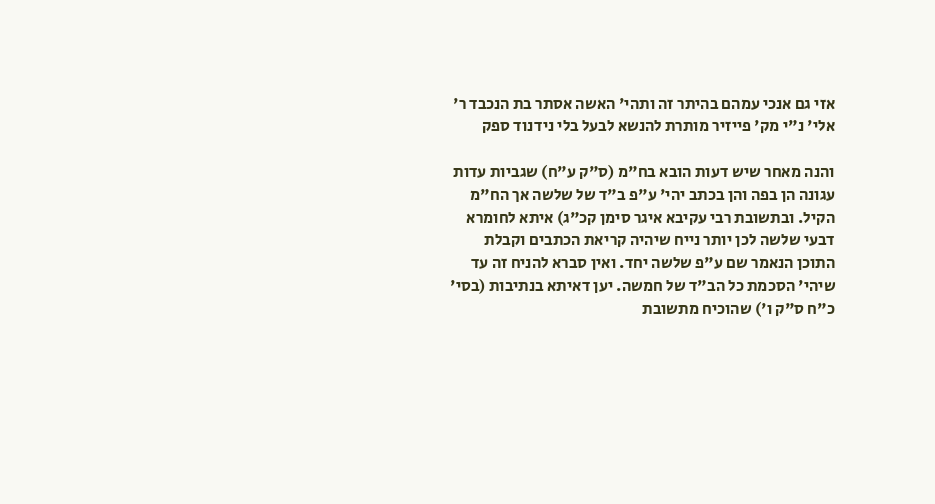אזי גם אנכי עמהם בהיתר זה ותהי' האשה אסתר בת הנכבד ר' אלי' נ"י מק' פייזיר מותרת להנשא לבעל בלי נידנוד ספק

והנה מאחר שיש דעות הובא בח"מ (ס"ק ע"ח) שגביות עדות עגונה הן בפה והן בכתב יהי' ע"פ ב"ד של שלשה אך הח"מ הקיל. ובתשובת רבי עקיבא איגר סימן קכ"ג) איתא לחומרא דבעי שלשה לכן יותר נייח שיהיה קריאת הכתבים וקבלת התוכן הנאמר שם ע"פ שלשה יחד. ואין סברא להניח זה עד שיהי' הסכמת כל הב"ד של חמשה. יען דאיתא בנתיבות (בסי' כ"ח ס"ק ו') שהוכיח מתשובת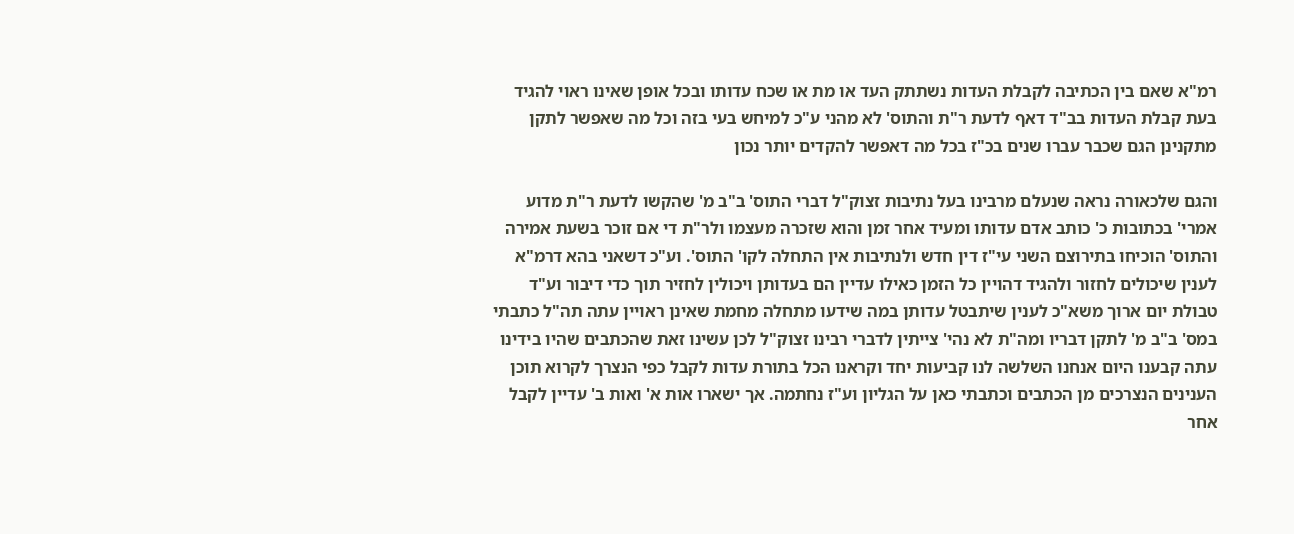רמ"א שאם בין הכתיבה לקבלת העדות נשתתק העד או מת או שכח עדותו ובכל אופן שאינו ראוי להגיד בעת קבלת העדות בב"ד דאף לדעת ר"ת והתוס' לא מהני ע"כ למיחש בעי בזה וכל מה שאפשר לתקן מתקנינן הגם שכבר עברו שנים בכ"ז בכל מה דאפשר להקדים יותר נכון

והגם שלכאורה נראה שנעלם מרבינו בעל נתיבות זצוק"ל דברי התוס' ב"ב מ' שהקשו לדעת ר"ת מדוע אמרי' בכתובות כ' כותב אדם עדותו ומעיד אחר זמן והוא שזכרה מעצמו ולר"ת די אם זוכר בשעת אמירה והתוס' הוכיחו בתירוצם השני עי"ז דין חדש ולנתיבות אין התחלה לקו' התוס'. וע"כ דשאני בהא דרמ"א לענין שיכולים לחזור ולהגיד דהויין כל הזמן כאילו עדיין הם בעדותן ויכולין לחזיר תוך כדי דיבור וע"ד טבולת יום ארוך משא"כ לענין שיתבטל עדותן במה שידעו מתחלה מחמת שאינן ראויין עתה תה"ל כתבתי במס' ב"ב מ' לתקן דבריו ומה"ת לא נהי' צייתין לדברי רבינו זצוק"ל לכן עשינו זאת שהכתבים שהיו בידינו עתה קבענו היום אנחנו השלשה לנו קביעות יחד וקראנו הכל בתורת עדות לקבל כפי הנצרך לקרוא תוכן הענינים הנצרכים מן הכתבים וכתבתי כאן על הגליון וע"ז נחתמה. אך ישארו אות א' ואות ב' עדיין לקבל אחר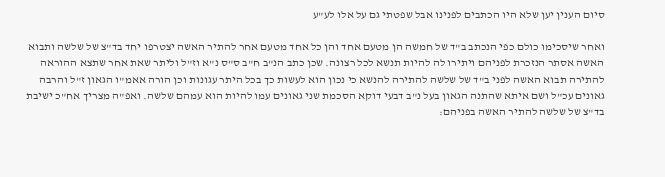סיום הענין יען שלא היו הכתבים לפנינו אבל שפטתי גם על אלו לע"ע

ואחר שיסכימו כולם כפי הנכתב ב"ד של חמשה הן מטעם אחד והן כל אחד מטעם אחר להתיר האשה יצטרפו יחד בד"צ של שלשה ותבוא האשה אסתר הנזכרת לפניהם ויתירו לה להיות תנשא לכל רצונה. שכן כתב הנ"ב ח"ב ס"ס נ"א וז"ל וליתר שאת אחר שתצא ההוראה להתירה תבוא האשה לפני ב"ד של שלשה להתירה להנשא כי נכון הוא לעשות כך בכל היתר עגונות וכן הורה אאמ"ו הגאון ז"ל והרבה גאונים עכ"ל ושם איתא שהתנה הגאון בעל נ"ב דבעי דוקא הסכמת שני גאונים עמו להיות הוא עמהם שלשה. ואפ"ה מצריך אח"כ ישיבת בד"צ של שלשה להתיר האשה בפניהם: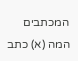המכתבים המה (א) כתב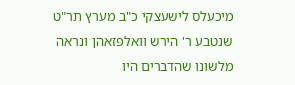מיכעלס לישעצקי כ"ב מערץ תר"ט שנטבע ר' הירש וואלפזאהן ונראה מלשונו שהדברים היו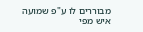מבוררים לו ע"פ שמועה איש מפי